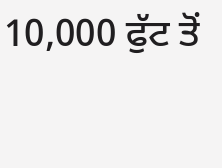10,000 ਫੁੱਟ ਤੋਂ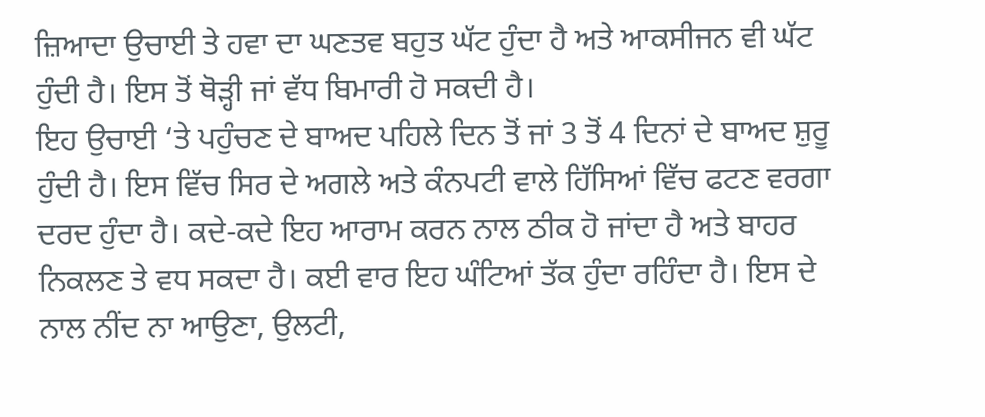ਜ਼ਿਆਦਾ ਉਚਾਈ ਤੇ ਹਵਾ ਦਾ ਘਣਤਵ ਬਹੁਤ ਘੱਟ ਹੁੰਦਾ ਹੈ ਅਤੇ ਆਕਸੀਜਨ ਵੀ ਘੱਟ ਹੁੰਦੀ ਹੈ। ਇਸ ਤੋਂ ਥੋੜ੍ਹੀ ਜਾਂ ਵੱਧ ਬਿਮਾਰੀ ਹੋ ਸਕਦੀ ਹੈ।
ਇਹ ਉਚਾਈ ‘ਤੇ ਪਹੁੰਚਣ ਦੇ ਬਾਅਦ ਪਹਿਲੇ ਦਿਨ ਤੋਂ ਜਾਂ 3 ਤੋਂ 4 ਦਿਨਾਂ ਦੇ ਬਾਅਦ ਸ਼ੁਰੂ ਹੁੰਦੀ ਹੈ। ਇਸ ਵਿੱਚ ਸਿਰ ਦੇ ਅਗਲੇ ਅਤੇ ਕੰਨਪਟੀ ਵਾਲੇ ਹਿੱਸਿਆਂ ਵਿੱਚ ਫਟਣ ਵਰਗਾ ਦਰਦ ਹੁੰਦਾ ਹੈ। ਕਦੇ-ਕਦੇ ਇਹ ਆਰਾਮ ਕਰਨ ਨਾਲ ਠੀਕ ਹੋ ਜਾਂਦਾ ਹੈ ਅਤੇ ਬਾਹਰ ਨਿਕਲਣ ਤੇ ਵਧ ਸਕਦਾ ਹੈ। ਕਈ ਵਾਰ ਇਹ ਘੰਟਿਆਂ ਤੱਕ ਹੁੰਦਾ ਰਹਿੰਦਾ ਹੈ। ਇਸ ਦੇ ਨਾਲ ਨੀਂਦ ਨਾ ਆਉਣਾ, ਉਲਟੀ,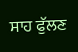ਸਾਹ ਫੁੱਲਣ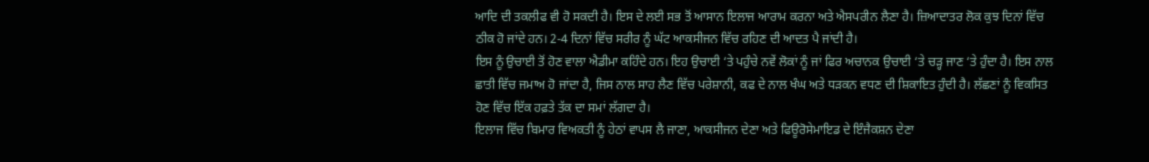ਆਦਿ ਦੀ ਤਕਲੀਫ ਵੀ ਹੋ ਸਕਦੀ ਹੈ। ਇਸ ਦੇ ਲਈ ਸਭ ਤੋਂ ਆਸਾਨ ਇਲਾਜ ਆਰਾਮ ਕਰਨਾ ਅਤੇ ਐਸਪਰੀਨ ਲੈਣਾ ਹੈ। ਜ਼ਿਆਦਾਤਰ ਲੋਕ ਕੁਝ ਦਿਨਾਂ ਵਿੱਚ ਠੀਕ ਹੋ ਜਾਂਦੇ ਹਨ। 2-4 ਦਿਨਾਂ ਵਿੱਚ ਸਰੀਰ ਨੂੰ ਘੱਟ ਆਕਸੀਜਨ ਵਿੱਚ ਰਹਿਣ ਦੀ ਆਦਤ ਪੈ ਜਾਂਦੀ ਹੈ।
ਇਸ ਨੂੰ ਉਚਾਈ ਤੋਂ ਹੋਣ ਵਾਲਾ ਐਡੀਮਾ ਕਹਿੰਦੇ ਹਨ। ਇਹ ਉਚਾਈ ‘ਤੇ ਪਹੁੰਚੇ ਨਵੇਂ ਲੋਕਾਂ ਨੂੰ ਜਾਂ ਫਿਰ ਅਚਾਨਕ ਉਚਾਈ ‘ਤੇ ਚੜ੍ਹ ਜਾਣ ‘ਤੇ ਹੁੰਦਾ ਹੈ। ਇਸ ਨਾਲ ਛਾਤੀ ਵਿੱਚ ਜਮਾਅ ਹੋ ਜਾਂਦਾ ਹੈ, ਜਿਸ ਨਾਲ ਸਾਹ ਲੈਣ ਵਿੱਚ ਪਰੇਸ਼ਾਨੀ, ਕਫ ਦੇ ਨਾਲ ਖੰਘ ਅਤੇ ਧੜਕਨ ਵਧਣ ਦੀ ਸ਼ਿਕਾਇਤ ਹੁੰਦੀ ਹੈ। ਲੱਛਣਾਂ ਨੂੰ ਵਿਕਸਿਤ ਹੋਣ ਵਿੱਚ ਇੱਕ ਹਫ਼ਤੇ ਤੱਕ ਦਾ ਸਮਾਂ ਲੱਗਦਾ ਹੈ।
ਇਲਾਜ ਵਿੱਚ ਬਿਮਾਰ ਵਿਅਕਤੀ ਨੂੰ ਹੇਠਾਂ ਵਾਪਸ ਲੈ ਜਾਣਾ, ਆਕਸੀਜਨ ਦੇਣਾ ਅਤੇ ਫਿਊਰੋਸੇਮਾਇਡ ਦੇ ਇੰਜੈਕਸ਼ਨ ਦੇਣਾ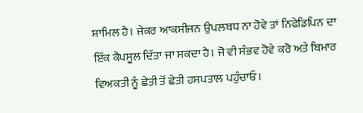ਸ਼ਾਮਿਲ ਹੈ। ਜੇਕਰ ਆਕਸੀਜਨ ਉਪਲਬਧ ਨਾ ਹੋਵੇ ਤਾਂ ਨਿਫੇਡਿਪਿਨ ਦਾ ਇੱਕ ਕੈਪਸੂਲ ਦਿੱਤਾ ਜਾ ਸਕਦਾ ਹੈ। ਜੋ ਵੀ ਸੰਭਵ ਹੋਵੇ ਕਰੋ ਅਤੇ ਬਿਮਾਰ ਵਿਅਕਤੀ ਨੂੰ ਛੇਤੀ ਤੋਂ ਛੇਤੀ ਹਸਪਤਾਲ ਪਹੁੰਚਾਓ।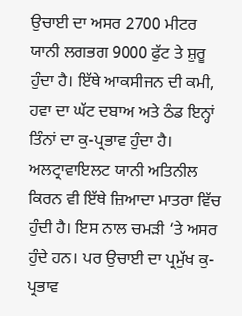ਉਚਾਈ ਦਾ ਅਸਰ 2700 ਮੀਟਰ ਯਾਨੀ ਲਗਭਗ 9000 ਫੁੱਟ ਤੇ ਸ਼ੁਰੂ ਹੁੰਦਾ ਹੈ। ਇੱਥੇ ਆਕਸੀਜਨ ਦੀ ਕਮੀ, ਹਵਾ ਦਾ ਘੱਟ ਦਬਾਅ ਅਤੇ ਠੰਡ ਇਨ੍ਹਾਂ ਤਿੰਨਾਂ ਦਾ ਕੁ-ਪ੍ਰਭਾਵ ਹੁੰਦਾ ਹੈ। ਅਲਟ੍ਰਾਵਾਇਲਟ ਯਾਨੀ ਅਤਿਨੀਲ ਕਿਰਨ ਵੀ ਇੱਥੇ ਜ਼ਿਆਦਾ ਮਾਤਰਾ ਵਿੱਚ ਹੁੰਦੀ ਹੈ। ਇਸ ਨਾਲ ਚਮੜੀ ‘ਤੇ ਅਸਰ ਹੁੰਦੇ ਹਨ। ਪਰ ਉਚਾਈ ਦਾ ਪ੍ਰਮੁੱਖ ਕੁ-ਪ੍ਰਭਾਵ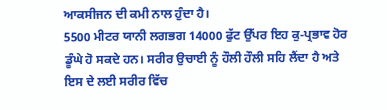ਆਕਸੀਜਨ ਦੀ ਕਮੀ ਨਾਲ ਹੁੰਦਾ ਹੈ।
5500 ਮੀਟਰ ਯਾਨੀ ਲਗਭਗ 14000 ਫੁੱਟ ਉੱਪਰ ਇਹ ਕੁ-ਪ੍ਰਭਾਵ ਹੋਰ ਡੂੰਘੇ ਹੋ ਸਕਦੇ ਹਨ। ਸਰੀਰ ਉਚਾਈ ਨੂੰ ਹੌਲੀ ਹੌਲੀ ਸਹਿ ਲੈਂਦਾ ਹੈ ਅਤੇ ਇਸ ਦੇ ਲਈ ਸਰੀਰ ਵਿੱਚ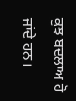ਕੁਝ ਬਦਲਾਅ ਹੋ ਜਾਂਦੇ ਹਨ।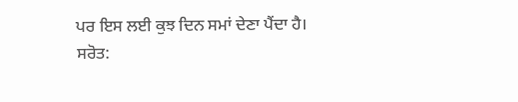ਪਰ ਇਸ ਲਈ ਕੁਝ ਦਿਨ ਸਮਾਂ ਦੇਣਾ ਪੈਂਦਾ ਹੈ।
ਸਰੋਤ: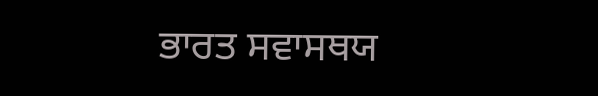ਭਾਰਤ ਸਵਾਸਥਯ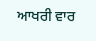ਆਖਰੀ ਵਾਰ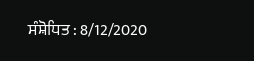ਸੰਸ਼ੋਧਿਤ : 8/12/2020